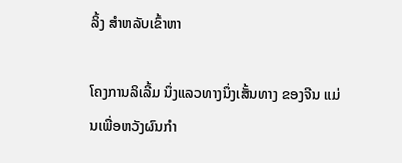ລິ້ງ ສຳຫລັບເຂົ້າຫາ

ໂຄງການລິເລີ້ມ ນຶ່ງແລວທາງນຶ່ງເສັ້ນທາງ ຂອງຈີນ ແມ່ນເພື່ອຫວັງຜົນກໍາ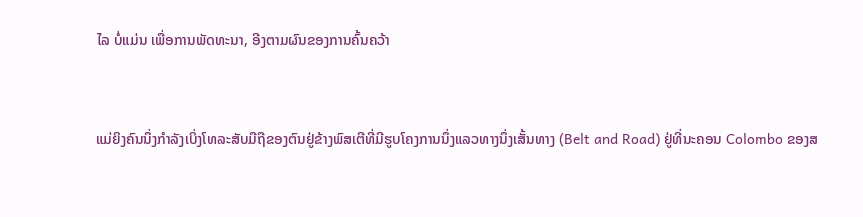ໄລ ບໍ່ແມ່ນ ເພື່ອການພັດທະນາ, ອີງຕາມຜົນຂອງການຄົ້ນຄວ້າ


ແມ່ຍິງຄົນນຶ່ງກໍາລັງເບິ່ງໂທລະສັບມືຖືຂອງຕົນຢູ່ຂ້າງພົສເຕີທີ່ມີຮູບໂຄງການນຶ່ງແລວທາງນຶ່ງເສັ້ນທາງ (Belt and Road) ຢູ່ທີ່ນະຄອນ Colombo ຂອງສ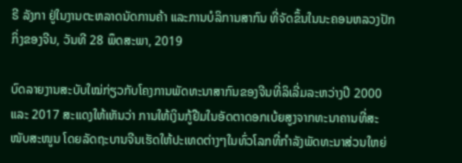ຣີ ລັງກາ ຢູ່ໃນງານຕະຫລາດນັດການຄ້າ ແລະການບໍລິການສາກົນ ທີ່ຈັດຂຶ້ນໃນນະຄອນຫລວງປັກກິ່ງຂອງຈີນ, ວັນທີ 28 ພຶດສະພາ, 2019

ບົດລາຍງານສະບັບໃໝ່ກ່ຽວກັບໂຄງການພັດທະນາສາກົນຂອງຈີນທີ່ລິເລີ່ມລະຫວ່າງປີ 2000 ແລະ 2017 ສະແດງໃຫ້ເຫັນວ່າ ການໃຫ້ເງິນກູ້ຢືມໃນອັດຕາດອກເບ້ຍສູງຈາກທະນາຄານທີ່ສະໜັບສະໜູນ ໂດຍລັດຖະບານຈີນເຮັດໃຫ້ປະເທດຕ່າງໆໃນທົ່ວໂລກທີ່ກໍາລັງພັດທະນາສ່ວນໃຫຍ່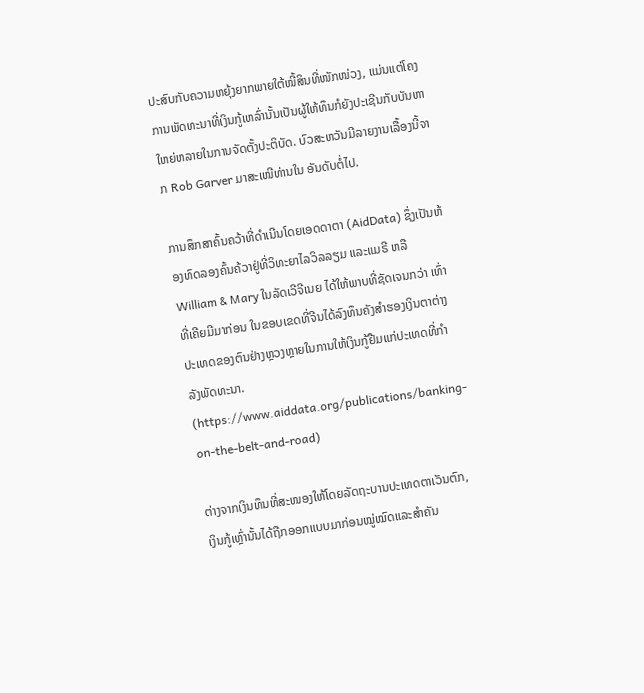ປະສົບກັບຄວາມຫຍຸ້ງຍາກພາຍໃຕ້ໜີ້ສິນທີ່ໜັກໜ່ວງ, ແມ່ນແຕ່ໂຄງການພັດທະນາທີ່ເງິນກູ້ເຫລົ່ານັ້ນເປັນຜູ້ໃຫ້ທຶນກໍຍັງປະເຊີນກັບບັນຫາໃຫຍ່ຫລາຍໃນການຈັດຕັ້ງປະຕິບັດ. ບົວສະຫວັນມີລາຍງານເລື້ອງນີ້ຈາກ Rob Garver ມາສະເໜີທ່ານໃນ ອັນດັບຕໍ່ໄປ.

ການສຶກສາຄົ້ນຄວ້າທີ່ດໍາເນີນໂດຍເອດດາຕາ (AidData) ຊຶ່ງເປັນຫ້ອງທົດລອງຄົ້ນຄ້ວາຢູ່ທີ່ວິທະຍາໄລວິລລຽມ ແລະແມຣີ ຫລື William & Mary ໃນລັດເວີຈີເນຍ ໄດ້ໃຫ້ພາບທີ່ຊັດເຈນກວ່າ ເທົ່າທີ່ເຄີຍມີມາກ່ອນ ໃນຂອບເຂດທີ່ຈີນໄດ້ລົງທຶນຄັງສໍາຮອງເງິນຕາຕ່າງປະເທດຂອງຕົນຢ່າງຫຼວງຫຼາຍໃນການໃຫ້ເງິນກູ້ຢືມແກ່ປະເທດທີ່ກໍາລັງພັດທະນາ. (https://www.aiddata.org/publications/banking-on-the-belt-and-road)

ຕ່າງຈາກເງິນທຶນທີ່ສະໜອງໃຫ້ໂດຍລັດຖະບານປະເທດຕາເວັນຕົກ, ເງິນກູ້ເຫຼົ່ານັ້ນໄດ້ຖືກອອກແບບມາກ່ອນໝູ່ໝົດແລະສຳຄັນ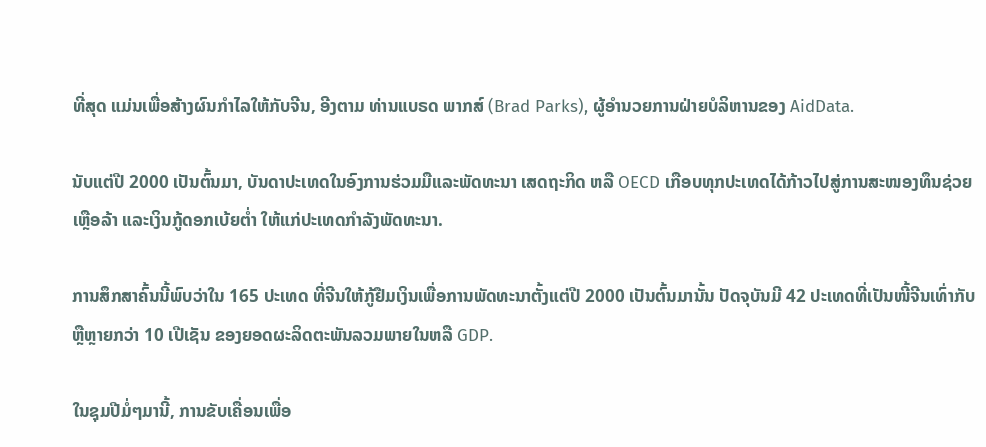ທີ່ສຸດ ແມ່ນເພື່ອສ້າງຜົນກຳໄລໃຫ້ກັບຈີນ, ອີງຕາມ ທ່ານແບຣດ ພາກສ໌ (Brad Parks), ຜູ້ອຳນວຍການຝ່າຍບໍລິຫານຂອງ AidData.

ນັບແຕ່ປີ 2000 ເປັນຕົ້ນມາ, ບັນດາປະເທດໃນອົງການຮ່ວມມືແລະພັດທະນາ ເສດຖະກິດ ຫລື OECD ເກືອບທຸກປະເທດໄດ້ກ້າວໄປສູ່ການສະໜອງທຶນຊ່ວຍເຫຼືອລ້າ ແລະເງິນກູ້ດອກເບ້ຍຕໍ່າ ໃຫ້ແກ່ປະເທດກຳລັງພັດທະນາ.

ການສຶກສາຄົ້ນນີ້ພົບວ່າໃນ 165 ປະເທດ ທີ່ຈີນໃຫ້ກູ້ຢືມເງິນເພື່ອການພັດທະນາຕັ້ງແຕ່ປີ 2000 ເປັນຕົ້ນມານັ້ນ ປັດຈຸບັນມີ 42 ປະເທດທີ່ເປັນໜີ້ຈີນເທົ່າກັບຫຼືຫຼາຍກວ່າ 10 ເປີເຊັນ ຂອງຍອດຜະລິດຕະພັນລວມພາຍໃນຫລື GDP.

ໃນຊຸມປີມໍ່ໆມານີ້, ການຂັບເຄື່ອນເພື່ອ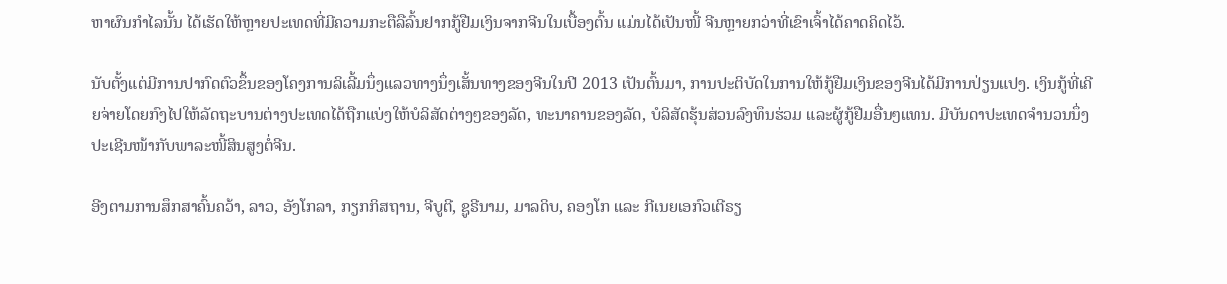ຫາຜົນກໍາໄລນັ້ນ ໄດ້ເຮັດໃຫ້ຫຼາຍປະເທດທີ່ມີຄວາມກະຕືລືລົ້ນຢາກກູ້ຢືມເງິນຈາກຈີນໃນເບື້ອງຕົ້ນ ແມ່ນໄດ້ເປັນໜີ້ ຈີນຫຼາຍກວ່າທີ່ເຂົາເຈົ້າໄດ້ຄາດຄິດໄວ້.

ນັບຕັ້ງແຕ່ມີການປາກົດຕົວຂຶ້ນຂອງໂຄງການລິເລີ້ມນຶ່ງແລວທາງນຶ່ງເສັ້ນທາງຂອງຈີນໃນປີ 2013 ເປັນຕົ້ນມາ, ການປະຕິບັດໃນການໃຫ້ກູ້ຢືມເງິນຂອງຈີນໄດ້ມີການປ່ຽນແປງ. ເງິນກູ້ທີ່ເຄີຍຈ່າຍໂດຍກົງໄປໃຫ້ລັດຖະບານຕ່າງປະເທດໄດ້ຖືກແບ່ງໃຫ້ບໍລິສັດຕ່າງໆຂອງລັດ, ທະນາຄານຂອງລັດ, ບໍລິສັດຮຸ້ນສ່ວນລົງທຶນຮ່ວມ ແລະຜູ້ກູ້ຢືມອື່ນໆແທນ. ມີບັນດາປະເທດຈໍານວນນຶ່ງປະເຊີນໜ້າກັບພາລະໜີ້ສິນສູງຕໍ່ຈີນ.

ອີງຕາມການສຶກສາຄົ້ນຄວ້າ, ລາວ, ອັງໂກລາ, ກຽກກິສຖານ, ຈີບູຕີ, ຊູຣີນາມ, ມາລດິບ, ຄອງໂກ ແລະ ກີເນຍເອກົວເຕີຣຽ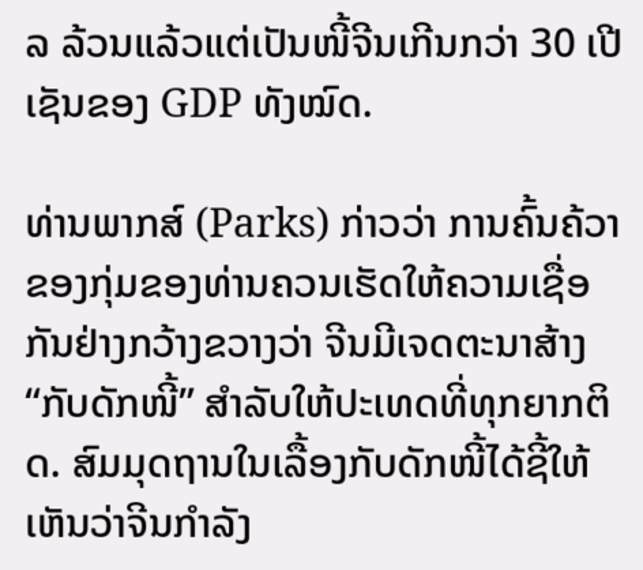ລ ລ້ວນແລ້ວແຕ່ເປັນໜີ້ຈີນເກີນກວ່າ 30 ເປີເຊັນຂອງ GDP ທັງໝົດ.

ທ່ານພາກສ໌ (Parks) ກ່າວວ່າ ການຄົ້ນຄ້ວາຂອງກຸ່ມຂອງທ່ານຄວນເຮັດໃຫ້ຄວາມເຊື່ອກັນຢ່າງກວ້າງຂວາງວ່າ ຈີນມີເຈດຕະນາສ້າງ “ກັບດັກໜີ້” ສຳລັບໃຫ້ປະເທດທີ່ທຸກຍາກຕິດ. ສົມມຸດຖານໃນເລື້ອງກັບດັກໜີ້ໄດ້ຊີ້ໃຫ້ເຫັນວ່າຈີນກໍາລັງ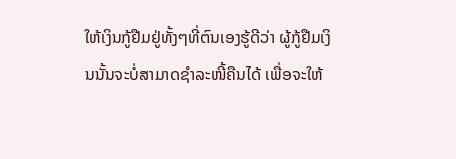ໃຫ້ເງິນກູ້ຢືມຢູ່ທັ້ງໆທີ່ຕົນເອງຮູ້ດີວ່າ ຜູ້ກູ້ຢືມເງິນນັ້ນຈະບໍ່ສາມາດຊໍາລະໜີ້ຄືນໄດ້ ເພື່ອຈະໃຫ້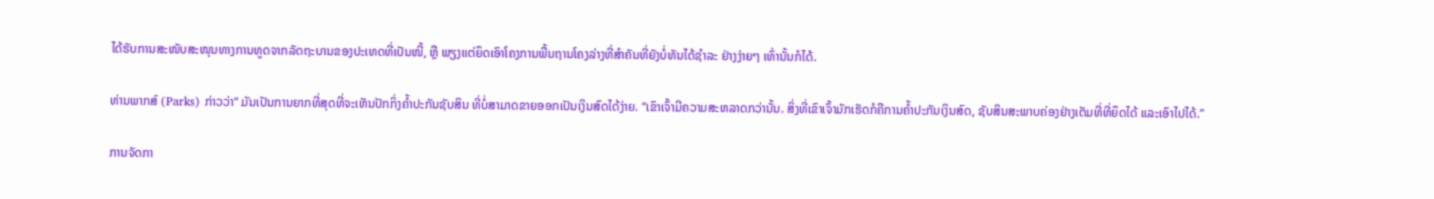ໄດ້ຮັບການສະໜັບສະໜຸນທາງການທູດຈາກລັດຖະບານຂອງປະເທດທີ່ເປັນໜີ້, ຫຼື ພຽງແຕ່ຍຶດເອົາໂຄງການພື້ນຖານໂຄງລ່າງທີ່ສໍາຄັນທີ່ຍັງບໍ່ທັນໄດ້ຊໍາລະ ຢ່າງງ່າຍໆ ເທົ່ານັ້ນກໍໄດ້.

ທ່ານພາກສ໌ (Parks) ກ່າວວ່າ“ ມັນເປັນການຍາກທີ່ສຸດທີ່ຈະເຫັນປັກກິ່ງຄໍ້າປະກັນຊັບສິນ ທີ່ບໍ່ສາມາດຂາຍອອກເປັນເງິນສົດໄດ້ງ່າຍ. “ເຂົາເຈົ້າມີຄວາມສະຫລາດກວ່ານັ້ນ. ສິ່ງທີ່ເຂົາເຈົ້າມັກເຮັດກໍຄືການຄໍ້າປະກັນເງິນສົດ, ຊັບສິນສະພາບຄ່ອງຢ່າງເຕັມທີ່ທີ່ຍຶດໄດ້ ແລະເອົາໄປໄດ້.”

ການຈັດກາ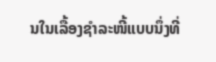ນໃນເລື້ອງຊຳລະໜີ້ແບບນຶ່ງທີ່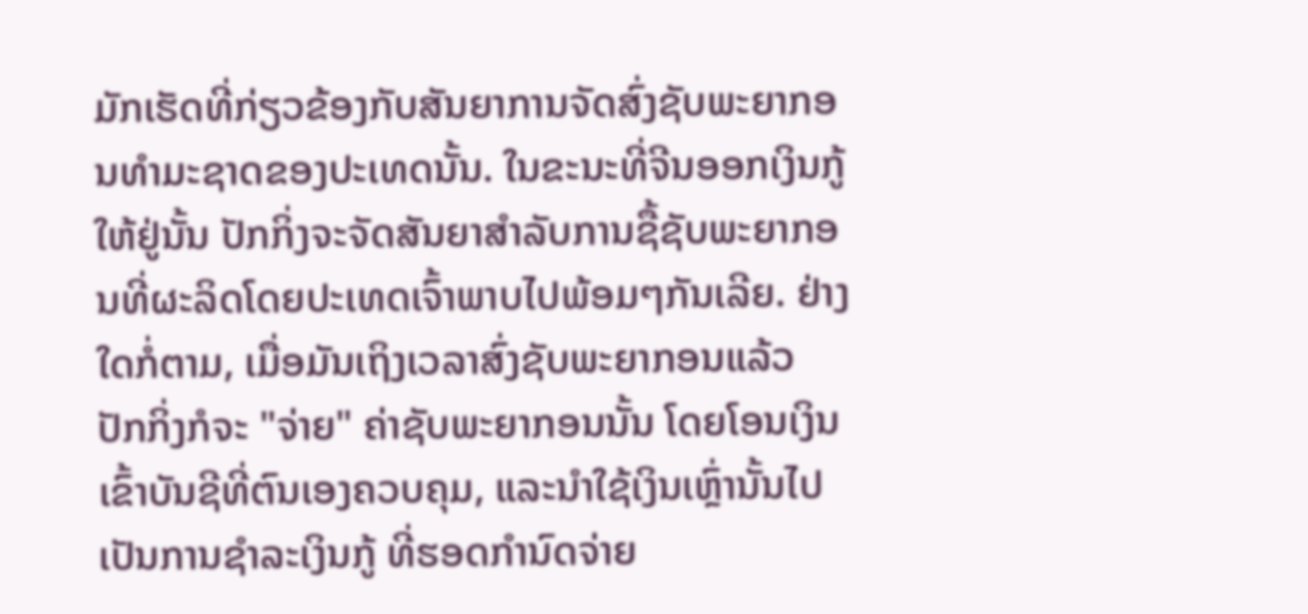ມັກເຮັດທີ່ກ່ຽວຂ້ອງກັບສັນຍາການຈັດສົ່ງຊັບພະຍາກອນທຳມະຊາດຂອງປະເທດນັ້ນ. ໃນຂະນະທີ່ຈີນອອກເງິນກູ້ໃຫ້ຢູ່ນັ້ນ ປັກກິ່ງຈະຈັດສັນຍາສໍາລັບການຊື້ຊັບພະຍາກອນທີ່ຜະລິດໂດຍປະເທດເຈົ້າພາບໄປພ້ອມໆກັນເລີຍ. ຢ່າງໃດກໍ່ຕາມ, ເມື່ອມັນເຖິງເວລາສົ່ງຊັບພະຍາກອນແລ້ວ ປັກກິ່ງກໍຈະ "ຈ່າຍ" ຄ່າຊັບພະຍາກອນນັ້ນ ໂດຍໂອນເງິນເຂົ້າບັນຊີທີ່ຕົນເອງຄວບຄຸມ, ແລະນໍາໃຊ້ເງິນເຫຼົ່ານັ້ນໄປເປັນການຊໍາລະເງິນກູ້ ທີ່ຮອດກໍານົດຈ່າຍ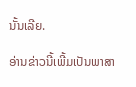ນັ້ນເລີຍ.

ອ່ານຂ່າວນີ້ເພີ້ມເປັນພາສາ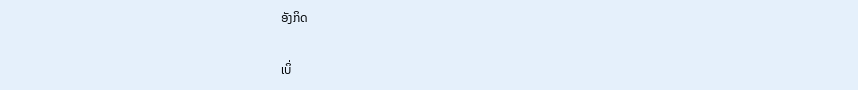ອັງກິດ

ເບິ່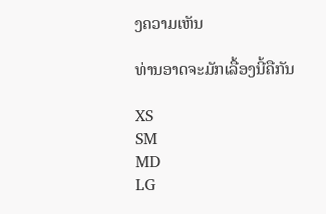ງຄວາມເຫັນ

ທ່ານອາດຈະມັກເລື້ອງນີ້ຄືກັນ

XS
SM
MD
LG